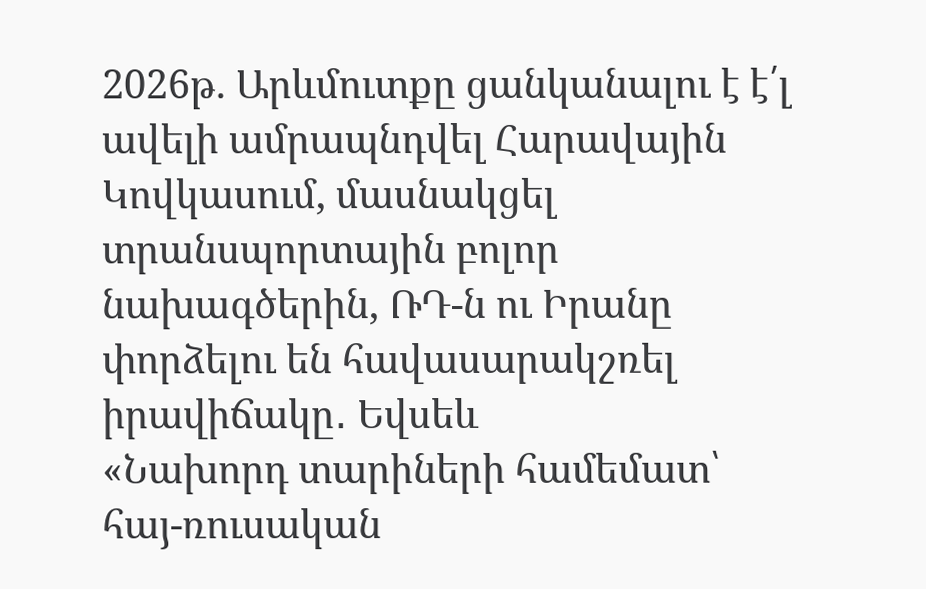2026թ. Արևմուտքը ցանկանալու է է՛լ ավելի ամրապնդվել Հարավային Կովկասում, մասնակցել տրանսպորտային բոլոր նախագծերին, ՌԴ-ն ու Իրանը փորձելու են հավասարակշռել իրավիճակը․ Եվսեև
«Նախորդ տարիների համեմատ՝ հայ-ռուսական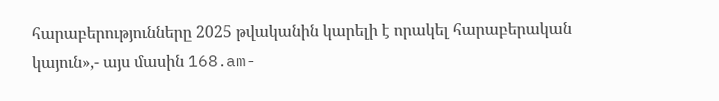հարաբերությունները 2025 թվականին կարելի է որակել հարաբերական կայուն»,- այս մասին 168․am-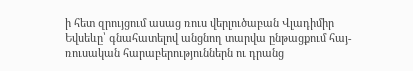ի հետ զրույցում ասաց ռուս վերլուծաբան Վլադիմիր Եվսեևը՝ գնահատելով անցնող տարվա ընթացքում հայ-ռուսական հարաբերություններն ու դրանց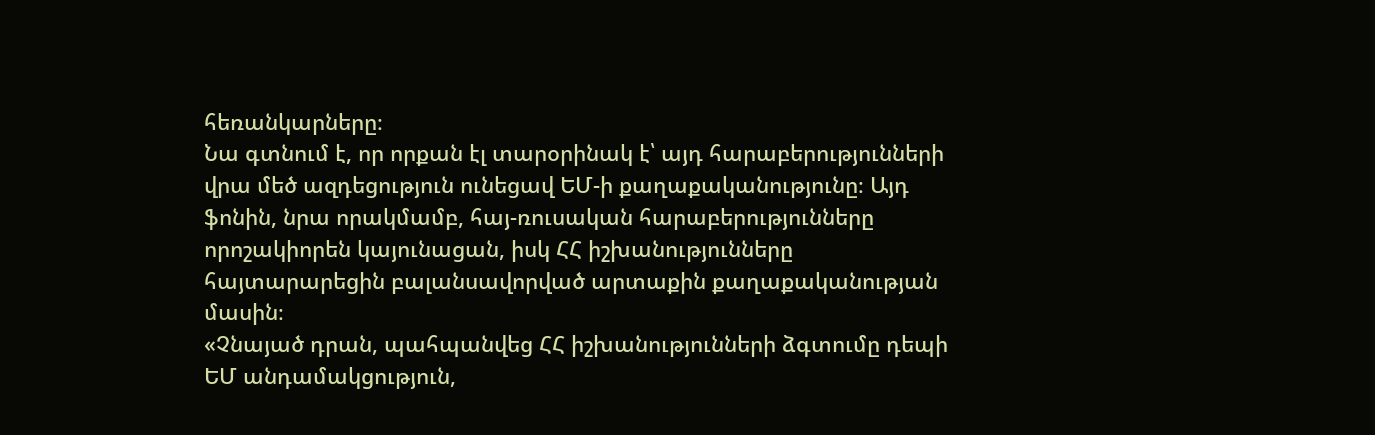հեռանկարները։
Նա գտնում է, որ որքան էլ տարօրինակ է՝ այդ հարաբերությունների վրա մեծ ազդեցություն ունեցավ ԵՄ-ի քաղաքականությունը։ Այդ ֆոնին, նրա որակմամբ, հայ-ռուսական հարաբերությունները որոշակիորեն կայունացան, իսկ ՀՀ իշխանությունները հայտարարեցին բալանսավորված արտաքին քաղաքականության մասին։
«Չնայած դրան, պահպանվեց ՀՀ իշխանությունների ձգտումը դեպի ԵՄ անդամակցություն,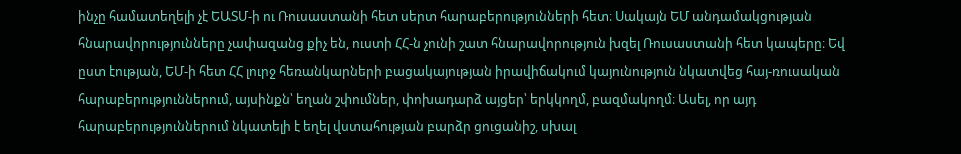ինչը համատեղելի չէ ԵԱՏՄ-ի ու Ռուսաստանի հետ սերտ հարաբերությունների հետ։ Սակայն ԵՄ անդամակցության հնարավորությունները չափազանց քիչ են, ուստի ՀՀ-ն չունի շատ հնարավորություն խզել Ռուսաստանի հետ կապերը։ Եվ ըստ էության, ԵՄ-ի հետ ՀՀ լուրջ հեռանկարների բացակայության իրավիճակում կայունություն նկատվեց հայ-ռուսական հարաբերություններում, այսինքն՝ եղան շփումներ, փոխադարձ այցեր՝ երկկողմ, բազմակողմ։ Ասել, որ այդ հարաբերություններում նկատելի է եղել վստահության բարձր ցուցանիշ, սխալ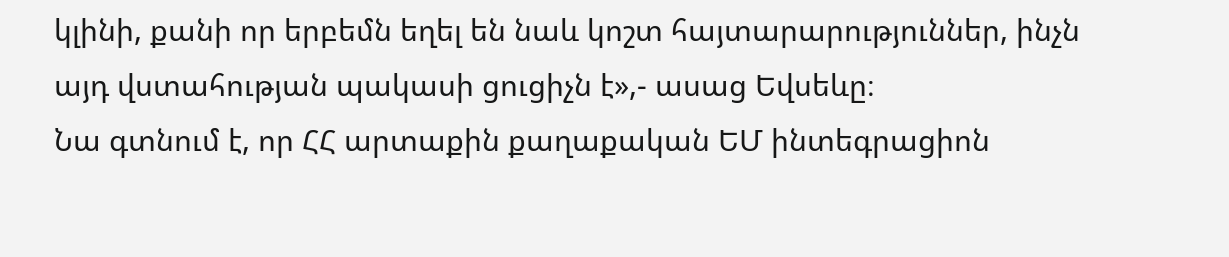կլինի, քանի որ երբեմն եղել են նաև կոշտ հայտարարություններ, ինչն այդ վստահության պակասի ցուցիչն է»,- ասաց Եվսեևը։
Նա գտնում է, որ ՀՀ արտաքին քաղաքական ԵՄ ինտեգրացիոն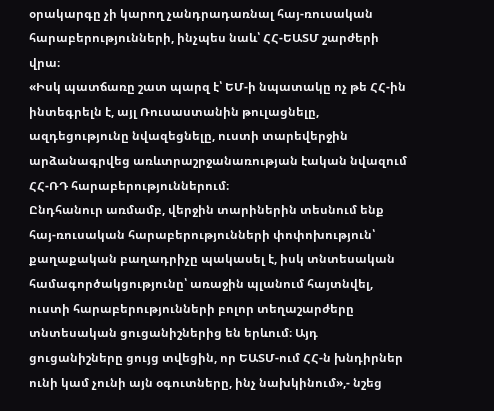օրակարգը չի կարող չանդրադառնալ հայ-ռուսական հարաբերությունների, ինչպես նաև՝ ՀՀ-ԵԱՏՄ շարժերի վրա։
«Իսկ պատճառը շատ պարզ է՝ ԵՄ-ի նպատակը ոչ թե ՀՀ-ին ինտեգրելն է, այլ Ռուսաստանին թուլացնելը, ազդեցությունը նվազեցնելը, ուստի տարեվերջին արձանագրվեց առևտրաշրջանառության էական նվազում ՀՀ-ՌԴ հարաբերություններում։
Ընդհանուր առմամբ, վերջին տարիներին տեսնում ենք հայ-ռուսական հարաբերությունների փոփոխություն՝ քաղաքական բաղադրիչը պակասել է, իսկ տնտեսական համագործակցությունը՝ առաջին պլանում հայտնվել, ուստի հարաբերությունների բոլոր տեղաշարժերը տնտեսական ցուցանիշներից են երևում։ Այդ ցուցանիշները ցույց տվեցին, որ ԵԱՏՄ-ում ՀՀ-ն խնդիրներ ունի կամ չունի այն օգուտները, ինչ նախկինում»,- նշեց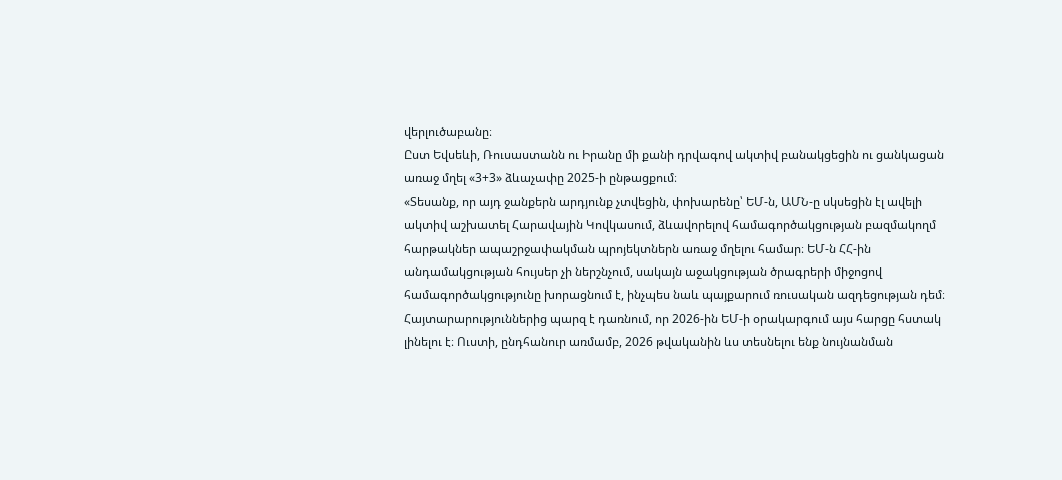վերլուծաբանը։
Ըստ Եվսեևի, Ռուսաստանն ու Իրանը մի քանի դրվագով ակտիվ բանակցեցին ու ցանկացան առաջ մղել «3+3» ձևաչափը 2025-ի ընթացքում։
«Տեսանք, որ այդ ջանքերն արդյունք չտվեցին, փոխարենը՝ ԵՄ-ն, ԱՄՆ-ը սկսեցին էլ ավելի ակտիվ աշխատել Հարավային Կովկասում, ձևավորելով համագործակցության բազմակողմ հարթակներ ապաշրջափակման պրոյեկտներն առաջ մղելու համար։ ԵՄ-ն ՀՀ-ին անդամակցության հույսեր չի ներշնչում, սակայն աջակցության ծրագրերի միջոցով համագործակցությունը խորացնում է, ինչպես նաև պայքարում ռուսական ազդեցության դեմ։ Հայտարարություններից պարզ է դառնում, որ 2026-ին ԵՄ-ի օրակարգում այս հարցը հստակ լինելու է։ Ուստի, ընդհանուր առմամբ, 2026 թվականին ևս տեսնելու ենք նույնանման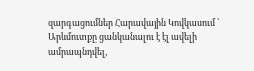զարգացումներ Հարավային Կովկասում ՝ Արևմուտքը ցանկանալու է էլ ավելի ամրապնդվել,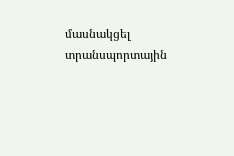մասնակցել տրանսպորտային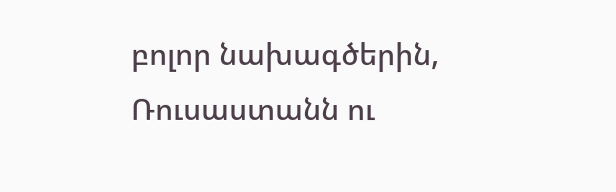բոլոր նախագծերին, Ռուսաստանն ու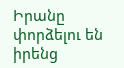Իրանը փորձելու են իրենց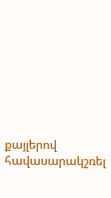քայլերով հավասարակշռել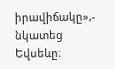իրավիճակը»,- նկատեց Եվսեևը։